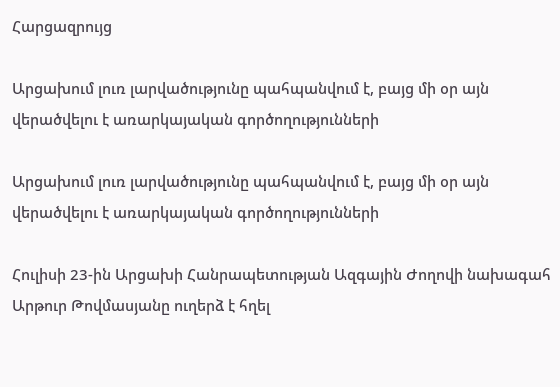Հարցազրույց

Արցախում լուռ լարվածությունը պահպանվում է, բայց մի օր այն վերածվելու է առարկայական գործողությունների

Արցախում լուռ լարվածությունը պահպանվում է, բայց մի օր այն վերածվելու է առարկայական գործողությունների

Հուլիսի 23-ին Արցախի Հանրապետության Ազգային Ժողովի նախագահ Արթուր Թովմասյանը ուղերձ է հղել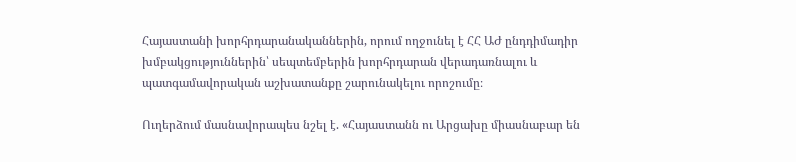Հայաստանի խորհրդարանականներին, որում ողջունել է ՀՀ ԱԺ ընդդիմադիր խմբակցություններին՝ սեպտեմբերին խորհրդարան վերադառնալու և պատգամավորական աշխատանքը շարունակելու որոշումը։

Ուղերձում մասնավորապես նշել է. «Հայաստանն ու Արցախը միասնաբար են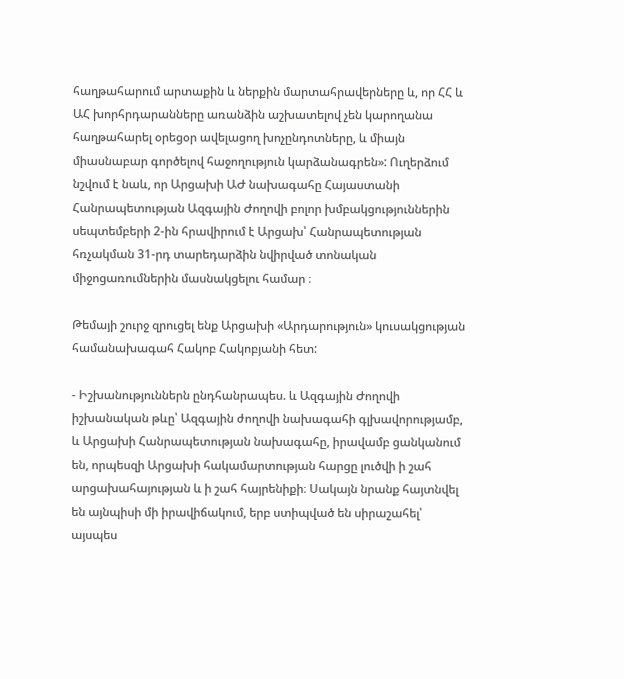հաղթահարում արտաքին և ներքին մարտահրավերները և, որ ՀՀ և ԱՀ խորհրդարանները առանձին աշխատելով չեն կարողանա հաղթահարել օրեցօր ավելացող խոչընդոտները, և միայն միասնաբար գործելով հաջողություն կարձանագրեն»: Ուղերձում նշվում է նաև, որ Արցախի ԱԺ նախագահը Հայաստանի Հանրապետության Ազգային Ժողովի բոլոր խմբակցություններին սեպտեմբերի 2-ին հրավիրում է Արցախ՝ Հանրապետության հռչակման 31-րդ տարեդարձին նվիրված տոնական միջոցառումներին մասնակցելու համար ։

Թեմայի շուրջ զրուցել ենք Արցախի «Արդարություն» կուսակցության համանախագահ Հակոբ Հակոբյանի հետ:

- Իշխանություններն ընդհանրապես. և Ազգային Ժողովի իշխանական թևը՝ Ազգային ժողովի նախագահի գլխավորությամբ, և Արցախի Հանրապետության նախագահը, իրավամբ ցանկանում են, որպեսզի Արցախի հակամարտության հարցը լուծվի ի շահ արցախահայության և ի շահ հայրենիքի։ Սակայն նրանք հայտնվել են այնպիսի մի իրավիճակում, երբ ստիպված են սիրաշահել՝ այսպես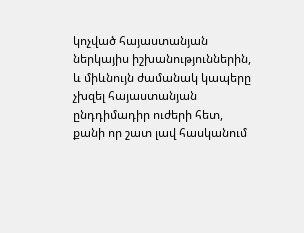կոչված հայաստանյան ներկայիս իշխանություններին, և միևնույն ժամանակ կապերը չխզել հայաստանյան ընդդիմադիր ուժերի հետ, քանի որ շատ լավ հասկանում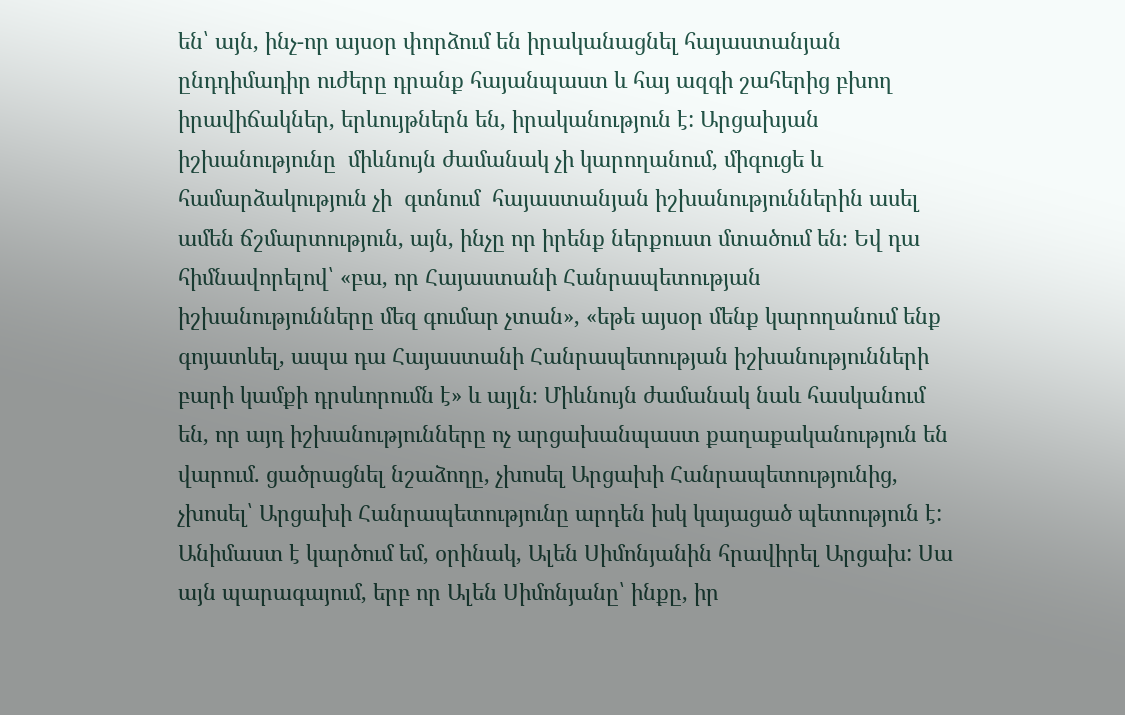են՝ այն, ինչ-որ այսօր փորձում են իրականացնել հայաստանյան ընդդիմադիր ուժերը դրանք հայանպաստ և հայ ազգի շահերից բխող իրավիճակներ, երևույթներն են, իրականություն է: Արցախյան իշխանությունը  միևնույն ժամանակ չի կարողանում, միգուցե և համարձակություն չի  գտնում  հայաստանյան իշխանություններին ասել ամեն ճշմարտություն, այն, ինչը որ իրենք ներքուստ մտածում են։ Եվ դա հիմնավորելով՝ «բա, որ Հայաստանի Հանրապետության իշխանությունները մեզ գումար չտան», «եթե այսօր մենք կարողանում ենք գոյատևել, ապա դա Հայաստանի Հանրապետության իշխանությունների բարի կամքի դրսևորումն է» և այլն։ Միևնույն ժամանակ նաև հասկանում են, որ այդ իշխանությունները ոչ արցախանպաստ քաղաքականություն են վարում. ցածրացնել նշաձողը, չխոսել Արցախի Հանրապետությունից, չխոսել՝ Արցախի Հանրապետությունը արդեն իսկ կայացած պետություն է: Անիմաստ է կարծում եմ, օրինակ, Ալեն Սիմոնյանին հրավիրել Արցախ: Սա այն պարագայում, երբ որ Ալեն Սիմոնյանը՝ ինքը, իր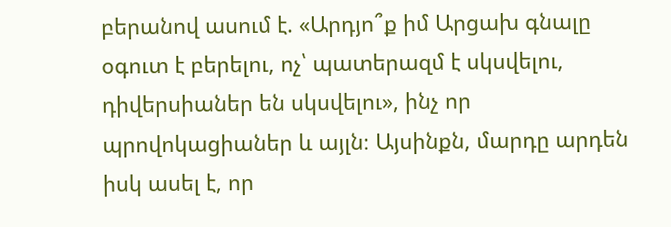բերանով ասում է. «Արդյո՞ք իմ Արցախ գնալը օգուտ է բերելու, ոչ՝ պատերազմ է սկսվելու, դիվերսիաներ են սկսվելու», ինչ որ պրովոկացիաներ և այլն։ Այսինքն, մարդը արդեն իսկ ասել է, որ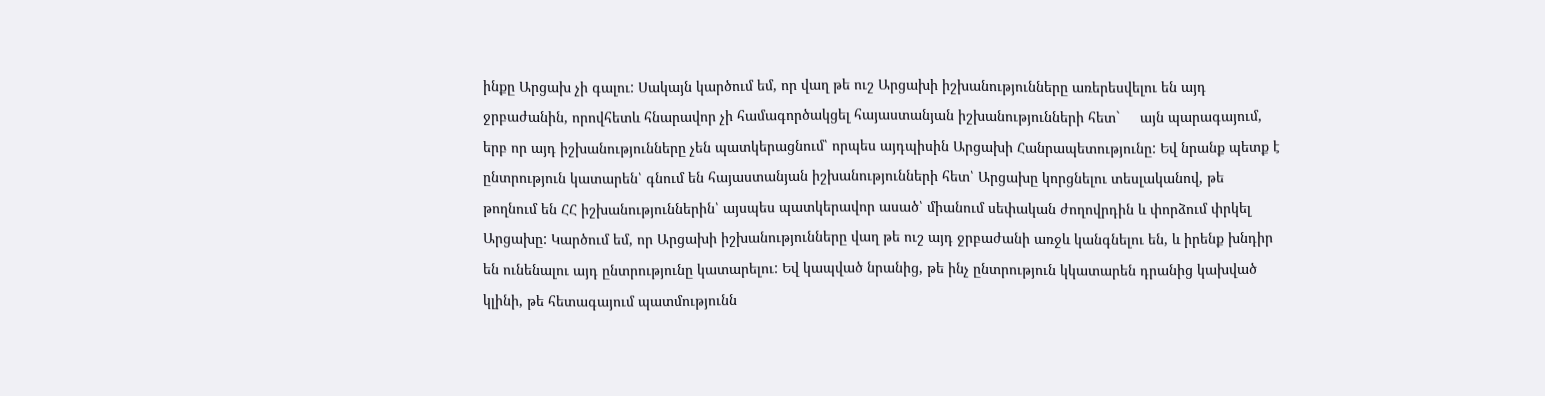ինքը Արցախ չի գալու: Սակայն կարծում եմ, որ վաղ թե ուշ Արցախի իշխանությունները առերեսվելու են այդ ջրբաժանին, որովհետև հնարավոր չի համագործակցել հայաստանյան իշխանությունների հետ`     այն պարագայում, երբ որ այդ իշխանությունները չեն պատկերացնում՝ որպես այդպիսին Արցախի Հանրապետությունը: Եվ նրանք պետք է ընտրություն կատարեն՝ գնում են հայաստանյան իշխանությունների հետ՝ Արցախը կորցնելու տեսլականով, թե թողնում են ՀՀ իշխանություններին՝ այսպես պատկերավոր ասած՝ միանում սեփական ժողովրդին և փորձում փրկել Արցախը: Կարծում եմ, որ Արցախի իշխանությունները վաղ թե ուշ այդ ջրբաժանի առջև կանգնելու են, և իրենք խնդիր են ունենալու այդ ընտրությունը կատարելու: Եվ կապված նրանից, թե ինչ ընտրություն կկատարեն դրանից կախված կլինի, թե հետագայում պատմությունն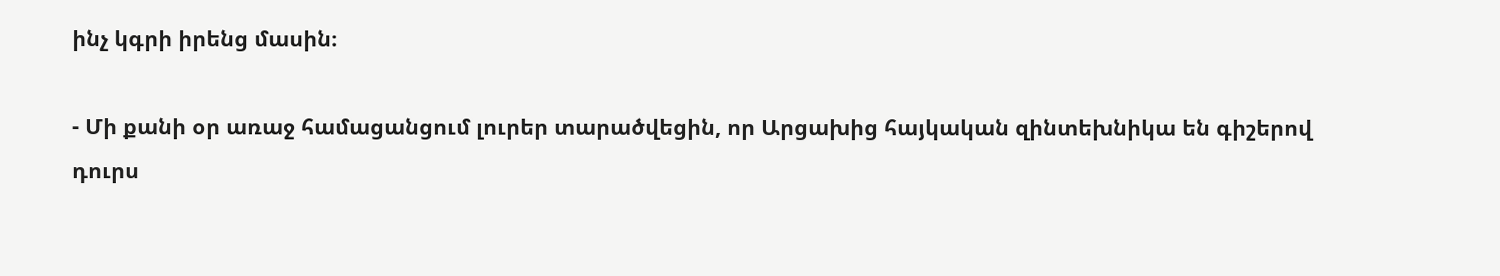ինչ կգրի իրենց մասին։

- Մի քանի օր առաջ համացանցում լուրեր տարածվեցին, որ Արցախից հայկական զինտեխնիկա են գիշերով դուրս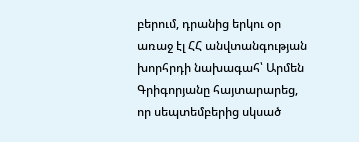բերում, դրանից երկու օր առաջ էլ ՀՀ անվտանգության խորհրդի նախագահ՝ Արմեն Գրիգորյանը հայտարարեց, որ սեպտեմբերից սկսած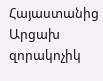Հայաստանից Արցախ զորակոչիկ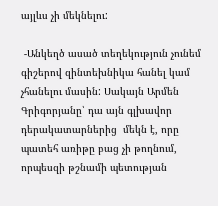այլևս չի մեկնելու:

 -Անկեղծ ասած տեղեկություն չունեմ գիշերով զինտեխնիկա հանել կամ չհանելու մասին: Սակայն Արմեն Գրիգորյանը՝ դա այն գլխավոր դերակատարներից  մեկն է, որը պատեհ առիթը բաց չի թողնում, որպեսզի թշնամի պետության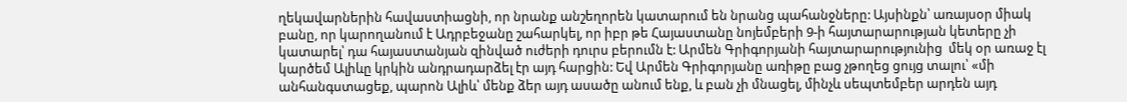ղեկավարներին հավաստիացնի, որ նրանք անշեղորեն կատարում են նրանց պահանջները: Այսինքն՝ առայսօր միակ բանը, որ կարողանում է Ադրբեջանը շահարկել, որ իբր թե Հայաստանը նոյեմբերի 9-ի հայտարարության կետերը չի կատարել՝ դա հայաստանյան զինված ուժերի դուրս բերումն է: Արմեն Գրիգորյանի հայտարարությունից  մեկ օր առաջ էլ կարծեմ Ալիևը կրկին անդրադարձել էր այդ հարցին: Եվ Արմեն Գրիգորյանը առիթը բաց չթողեց ցույց տալու՝ «մի անհանգստացեք, պարոն Ալիև՝ մենք ձեր այդ ասածը անում ենք, և բան չի մնացել, մինչև սեպտեմբեր արդեն այդ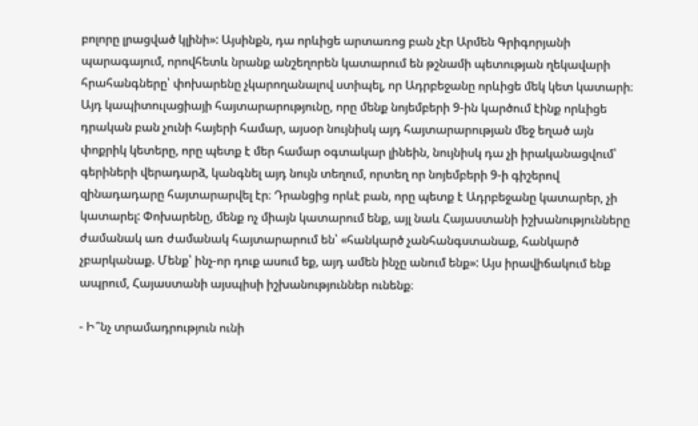բոլորը լրացված կլինի»: Այսինքն, դա որևիցե արտառոց բան չէր Արմեն Գրիգորյանի պարագայում, որովհետև նրանք անշեղորեն կատարում են թշնամի պետության ղեկավարի հրահանգները՝ փոխարենը չկարողանալով ստիպել, որ Ադրբեջանը որևիցե մեկ կետ կատարի։ Այդ կապիտուլացիայի հայտարարությունը, որը մենք նոյեմբերի 9-ին կարծում էինք որևիցե դրական բան չունի հայերի համար, այսօր նույնիսկ այդ հայտարարության մեջ եղած այն փոքրիկ կետերը, որը պետք է մեր համար օգտակար լինեին, նույնիսկ դա չի իրականացվում՝ գերիների վերադարձ, կանգնել այդ նույն տեղում, որտեղ որ նոյեմբերի 9-ի գիշերով զինադադարը հայտարարվել էր։ Դրանցից որևէ բան, որը պետք է Ադրբեջանը կատարեր, չի կատարել: Փոխարենը, մենք ոչ միայն կատարում ենք, այլ նաև Հայաստանի իշխանությունները ժամանակ առ ժամանակ հայտարարում են՝ «հանկարծ չանհանգստանաք, հանկարծ չբարկանաք. Մենք՝ ինչ-որ դուք ասում եք, այդ ամեն ինչը անում ենք»: Այս իրավիճակում ենք ապրում, Հայաստանի այսպիսի իշխանություններ ունենք։

- Ի՞նչ տրամադրություն ունի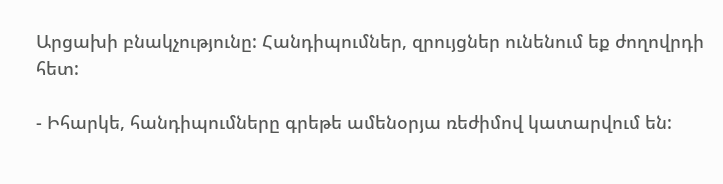Արցախի բնակչությունը: Հանդիպումներ, զրույցներ ունենում եք ժողովրդի հետ:

- Իհարկե, հանդիպումները գրեթե ամենօրյա ռեժիմով կատարվում են: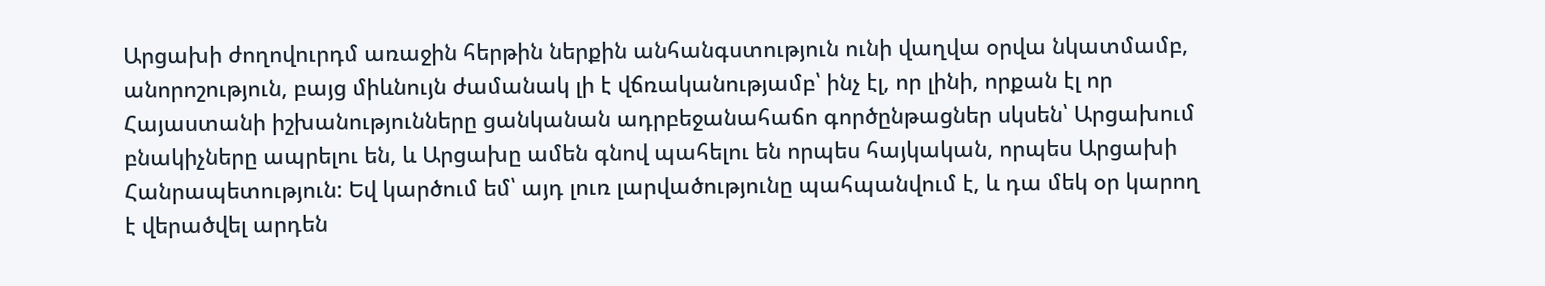Արցախի ժողովուրդմ առաջին հերթին ներքին անհանգստություն ունի վաղվա օրվա նկատմամբ, անորոշություն, բայց միևնույն ժամանակ լի է վճռականությամբ՝ ինչ էլ, որ լինի, որքան էլ որ Հայաստանի իշխանությունները ցանկանան ադրբեջանահաճո գործընթացներ սկսեն՝ Արցախում բնակիչները ապրելու են, և Արցախը ամեն գնով պահելու են որպես հայկական, որպես Արցախի Հանրապետություն: Եվ կարծում եմ՝ այդ լուռ լարվածությունը պահպանվում է, և դա մեկ օր կարող է վերածվել արդեն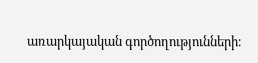առարկայական գործողությունների։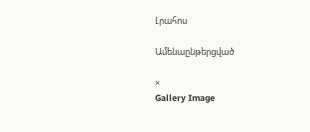Լրահոս

Ամենաընթերցված

×
Gallery Image